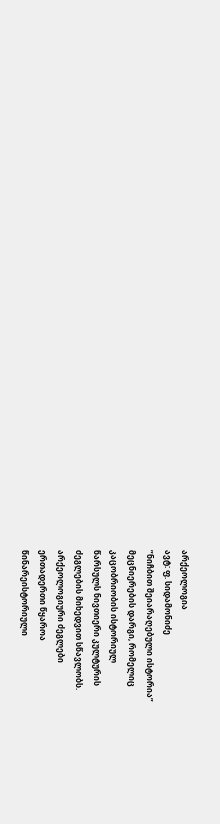არქეოლოგია
ავტ: ფ. სიდამონიძე
”ნიჩბით შეიარაღებული ისტორია”
მეცნიერების დარგი, რომელიც
კაცობრიობის ისტორიულ
წარსულს ნივთიერი კულტურის
ძეგლების მიხედვით სწავლობს.
არქეოლოგიური ძეგლები
ერთადერთი წყაროა
წინარეისტორიული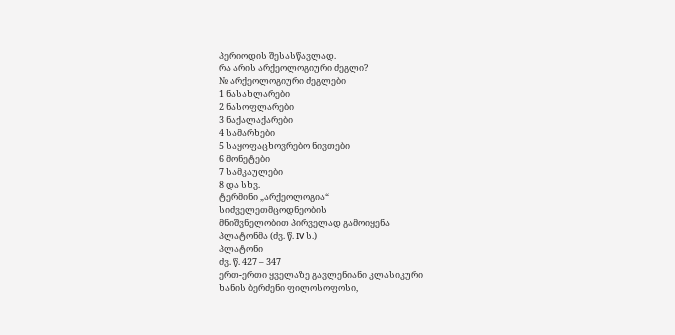პერიოდის შესასწავლად.
რა არის არქეოლოგიური ძეგლი?
№ არქეოლოგიური ძეგლები
1 ნასახლარები
2 ნასოფლარები
3 ნაქალაქარები
4 სამარხები
5 საყოფაცხოვრებო ნივთები
6 მონეტები
7 სამკაულები
8 და სხვ.
ტერმინი „არქეოლოგია“
სიძველეთმცოდნეობის
მნიშვნელობით პირველად გამოიყენა
პლატონმა (ძვ. წ. IV ს.)
პლატონი
ძვ. წ. 427 – 347
ერთ-ერთი ყველაზე გავლენიანი კლასიკური
ხანის ბერძენი ფილოსოფოსი,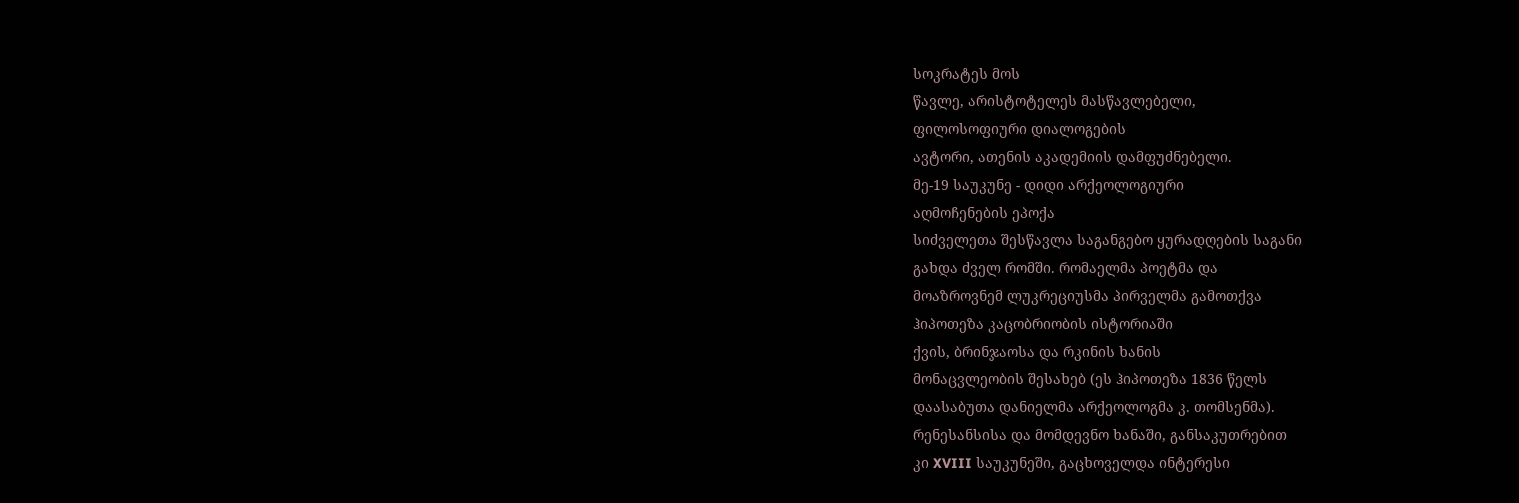სოკრატეს მოს
წავლე, არისტოტელეს მასწავლებელი,
ფილოსოფიური დიალოგების
ავტორი, ათენის აკადემიის დამფუძნებელი.
მე-19 საუკუნე - დიდი არქეოლოგიური
აღმოჩენების ეპოქა
სიძველეთა შესწავლა საგანგებო ყურადღების საგანი
გახდა ძველ რომში. რომაელმა პოეტმა და
მოაზროვნემ ლუკრეციუსმა პირველმა გამოთქვა
ჰიპოთეზა კაცობრიობის ისტორიაში
ქვის, ბრინჯაოსა და რკინის ხანის
მონაცვლეობის შესახებ (ეს ჰიპოთეზა 1836 წელს
დაასაბუთა დანიელმა არქეოლოგმა კ. თომსენმა).
რენესანსისა და მომდევნო ხანაში, განსაკუთრებით
კი XVIII საუკუნეში, გაცხოველდა ინტერესი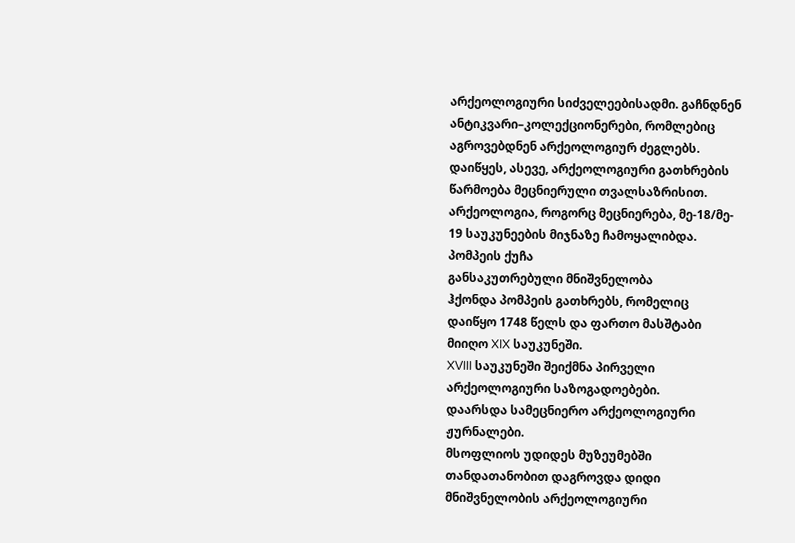არქეოლოგიური სიძველეებისადმი. გაჩნდნენ
ანტიკვარი–კოლექციონერები, რომლებიც
აგროვებდნენ არქეოლოგიურ ძეგლებს.
დაიწყეს, ასევე, არქეოლოგიური გათხრების
წარმოება მეცნიერული თვალსაზრისით.
არქეოლოგია, როგორც მეცნიერება, მე-18/მე-
19 საუკუნეების მიჯნაზე ჩამოყალიბდა.
პომპეის ქუჩა
განსაკუთრებული მნიშვნელობა
ჰქონდა პომპეის გათხრებს, რომელიც
დაიწყო 1748 წელს და ფართო მასშტაბი
მიიღო XIX საუკუნეში.
XVIII საუკუნეში შეიქმნა პირველი
არქეოლოგიური საზოგადოებები.
დაარსდა სამეცნიერო არქეოლოგიური
ჟურნალები.
მსოფლიოს უდიდეს მუზეუმებში
თანდათანობით დაგროვდა დიდი
მნიშვნელობის არქეოლოგიური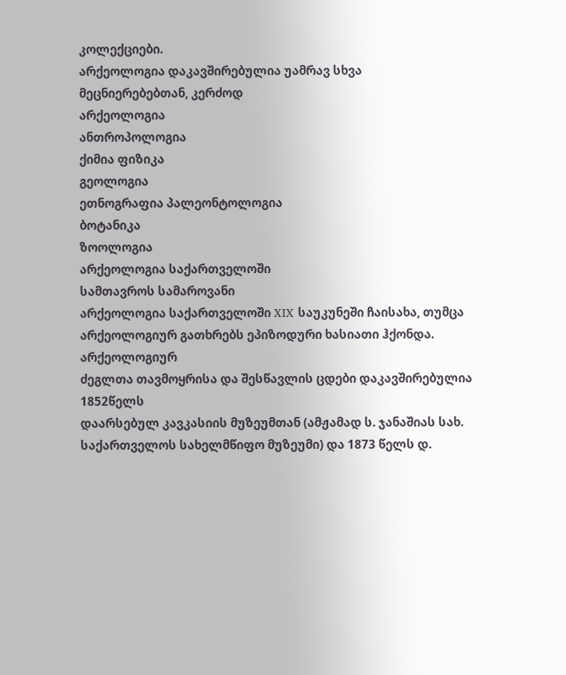კოლექციები.
არქეოლოგია დაკავშირებულია უამრავ სხვა
მეცნიერებებთან, კერძოდ
არქეოლოგია
ანთროპოლოგია
ქიმია ფიზიკა
გეოლოგია
ეთნოგრაფია პალეონტოლოგია
ბოტანიკა
ზოოლოგია
არქეოლოგია საქართველოში
სამთავროს სამაროვანი
არქეოლოგია საქართველოში XIX საუკუნეში ჩაისახა, თუმცა
არქეოლოგიურ გათხრებს ეპიზოდური ხასიათი ჰქონდა. არქეოლოგიურ
ძეგლთა თავმოყრისა და შესწავლის ცდები დაკავშირებულია 1852წელს
დაარსებულ კავკასიის მუზეუმთან (ამჟამად ს. ჯანაშიას სახ.
საქართველოს სახელმწიფო მუზეუმი) და 1873 წელს დ.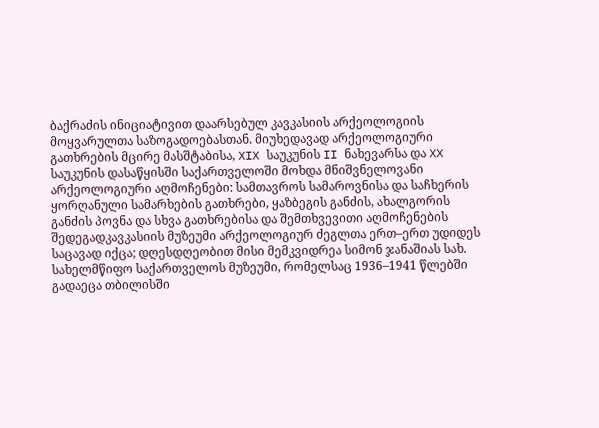ბაქრაძის ინიციატივით დაარსებულ კავკასიის არქეოლოგიის
მოყვარულთა საზოგადოებასთან. მიუხედავად არქეოლოგიური
გათხრების მცირე მასშტაბისა, XIX საუკუნის II ნახევარსა და XX
საუკუნის დასაწყისში საქართველოში მოხდა მნიშვნელოვანი
არქეოლოგიური აღმოჩენები: სამთავროს სამაროვნისა და საჩხერის
ყორღანული სამარხების გათხრები, ყაზბეგის განძის, ახალგორის
განძის პოვნა და სხვა გათხრებისა და შემთხვევითი აღმოჩენების
შედეგადკავკასიის მუზეუმი არქეოლოგიურ ძეგლთა ერთ–ერთ უდიდეს
საცავად იქცა; დღესდღეობით მისი მემკვიდრეა სიმონ ჯანაშიას სახ.
სახელმწიფო საქართველოს მუზეუმი, რომელსაც 1936–1941 წლებში
გადაეცა თბილისში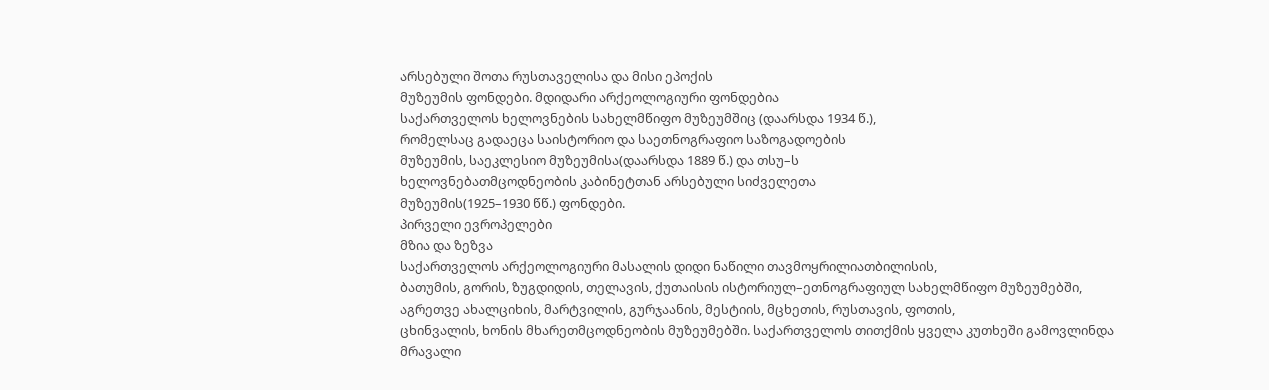არსებული შოთა რუსთაველისა და მისი ეპოქის
მუზეუმის ფონდები. მდიდარი არქეოლოგიური ფონდებია
საქართველოს ხელოვნების სახელმწიფო მუზეუმშიც (დაარსდა 1934 წ.),
რომელსაც გადაეცა საისტორიო და საეთნოგრაფიო საზოგადოების
მუზეუმის, საეკლესიო მუზეუმისა(დაარსდა 1889 წ.) და თსუ–ს
ხელოვნებათმცოდნეობის კაბინეტთან არსებული სიძველეთა
მუზეუმის(1925–1930 წწ.) ფონდები.
პირველი ევროპელები
მზია და ზეზვა
საქართველოს არქეოლოგიური მასალის დიდი ნაწილი თავმოყრილიათბილისის,
ბათუმის, გორის, ზუგდიდის, თელავის, ქუთაისის ისტორიულ–ეთნოგრაფიულ სახელმწიფო მუზეუმებში,
აგრეთვე ახალციხის, მარტვილის, გურჯაანის, მესტიის, მცხეთის, რუსთავის, ფოთის,
ცხინვალის, ხონის მხარეთმცოდნეობის მუზეუმებში. საქართველოს თითქმის ყველა კუთხეში გამოვლინდა
მრავალი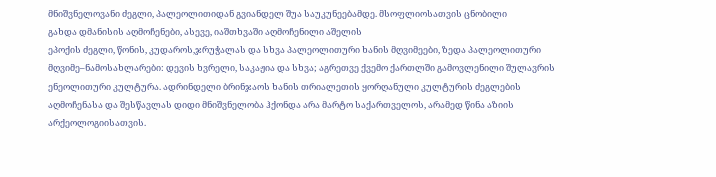მნიშვნელოვანი ძეგლი, პალეოლითიდან გვიანდელ შუა საუკუნეებამდე. მსოფლიოსათვის ცნობილი
გახდა დმანისის აღმოჩენები, ასევე, იაშთხვაში აღმოჩენილი აშელის
ეპოქის ძეგლი, წონის, კუდაროს,ჯრუჭალას და სხვა პალეოლითური ხანის მღვიმეები, ზედა პალეოლითური
მღვიმე–ნამოსახლარები: დევის ხვრელი, საკაჟია და სხვა; აგრეთვე ქვემო ქართლში გამოვლენილი შულავრის
ენეოლითური კულტურა. ადრინდელი ბრინჯაოს ხანის თრიალეთის ყორღანული კულტურის ძეგლების
აღმოჩენასა და შესწავლას დიდი მნიშვნელობა ჰქონდა არა მარტო საქართველოს, არამედ წინა აზიის
არქეოლოგიისათვის.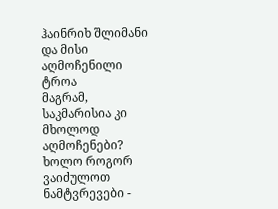ჰაინრიხ შლიმანი და მისი აღმოჩენილი
ტროა
მაგრამ, საკმარისია კი მხოლოდ აღმოჩენები?
ხოლო როგორ ვაიძულოთ ნამტვრევები -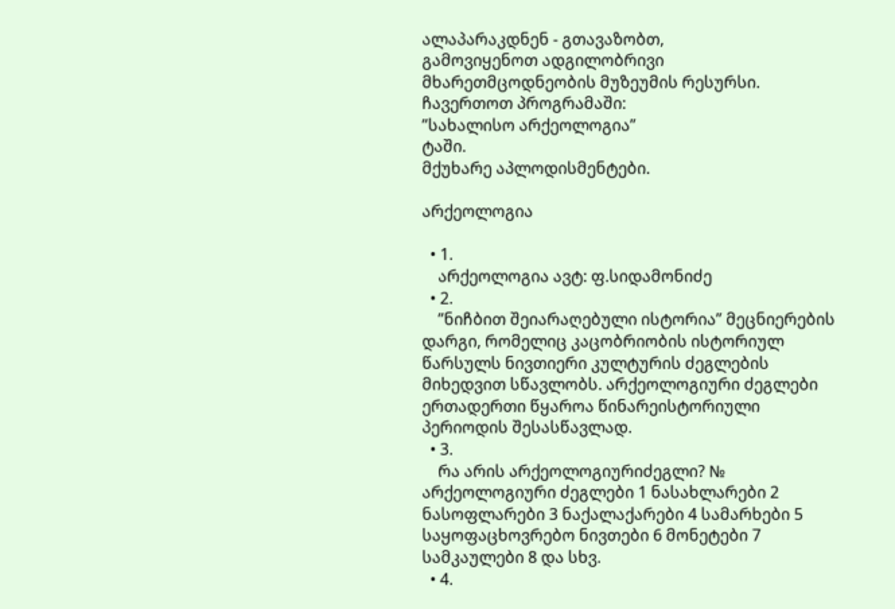ალაპარაკდნენ - გთავაზობთ,
გამოვიყენოთ ადგილობრივი
მხარეთმცოდნეობის მუზეუმის რესურსი.
ჩავერთოთ პროგრამაში:
”სახალისო არქეოლოგია”
ტაში.
მქუხარე აპლოდისმენტები.

არქეოლოგია

  • 1.
    არქეოლოგია ავტ: ფ.სიდამონიძე
  • 2.
    ”ნიჩბით შეიარაღებული ისტორია” მეცნიერების დარგი, რომელიც კაცობრიობის ისტორიულ წარსულს ნივთიერი კულტურის ძეგლების მიხედვით სწავლობს. არქეოლოგიური ძეგლები ერთადერთი წყაროა წინარეისტორიული პერიოდის შესასწავლად.
  • 3.
    რა არის არქეოლოგიურიძეგლი? № არქეოლოგიური ძეგლები 1 ნასახლარები 2 ნასოფლარები 3 ნაქალაქარები 4 სამარხები 5 საყოფაცხოვრებო ნივთები 6 მონეტები 7 სამკაულები 8 და სხვ.
  • 4.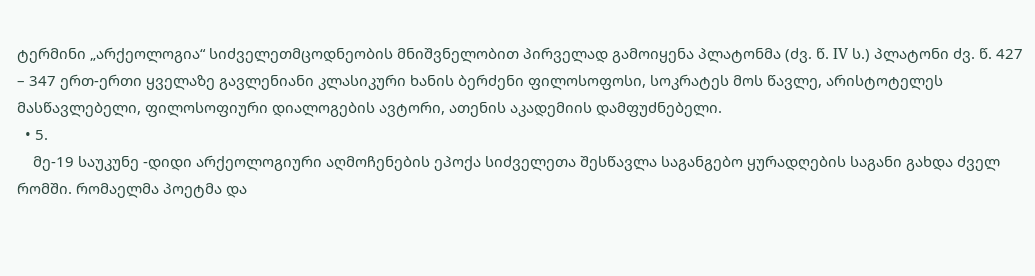ტერმინი „არქეოლოგია“ სიძველეთმცოდნეობის მნიშვნელობით პირველად გამოიყენა პლატონმა (ძვ. წ. IV ს.) პლატონი ძვ. წ. 427 – 347 ერთ-ერთი ყველაზე გავლენიანი კლასიკური ხანის ბერძენი ფილოსოფოსი, სოკრატეს მოს წავლე, არისტოტელეს მასწავლებელი, ფილოსოფიური დიალოგების ავტორი, ათენის აკადემიის დამფუძნებელი.
  • 5.
    მე-19 საუკუნე -დიდი არქეოლოგიური აღმოჩენების ეპოქა სიძველეთა შესწავლა საგანგებო ყურადღების საგანი გახდა ძველ რომში. რომაელმა პოეტმა და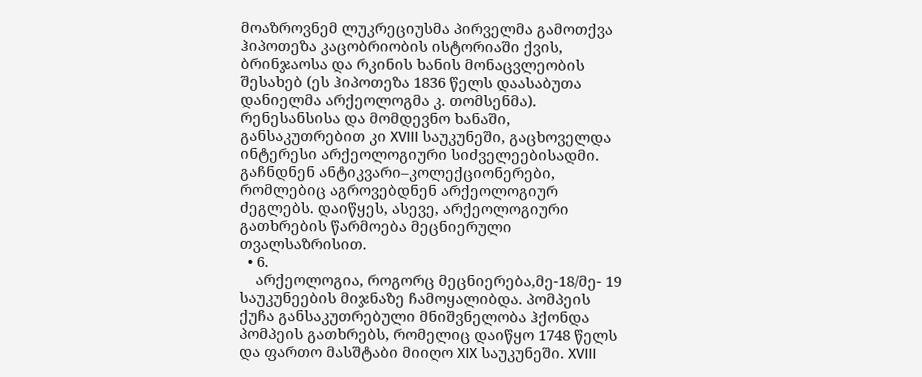მოაზროვნემ ლუკრეციუსმა პირველმა გამოთქვა ჰიპოთეზა კაცობრიობის ისტორიაში ქვის, ბრინჯაოსა და რკინის ხანის მონაცვლეობის შესახებ (ეს ჰიპოთეზა 1836 წელს დაასაბუთა დანიელმა არქეოლოგმა კ. თომსენმა). რენესანსისა და მომდევნო ხანაში, განსაკუთრებით კი XVIII საუკუნეში, გაცხოველდა ინტერესი არქეოლოგიური სიძველეებისადმი. გაჩნდნენ ანტიკვარი–კოლექციონერები, რომლებიც აგროვებდნენ არქეოლოგიურ ძეგლებს. დაიწყეს, ასევე, არქეოლოგიური გათხრების წარმოება მეცნიერული თვალსაზრისით.
  • 6.
    არქეოლოგია, როგორც მეცნიერება,მე-18/მე- 19 საუკუნეების მიჯნაზე ჩამოყალიბდა. პომპეის ქუჩა განსაკუთრებული მნიშვნელობა ჰქონდა პომპეის გათხრებს, რომელიც დაიწყო 1748 წელს და ფართო მასშტაბი მიიღო XIX საუკუნეში. XVIII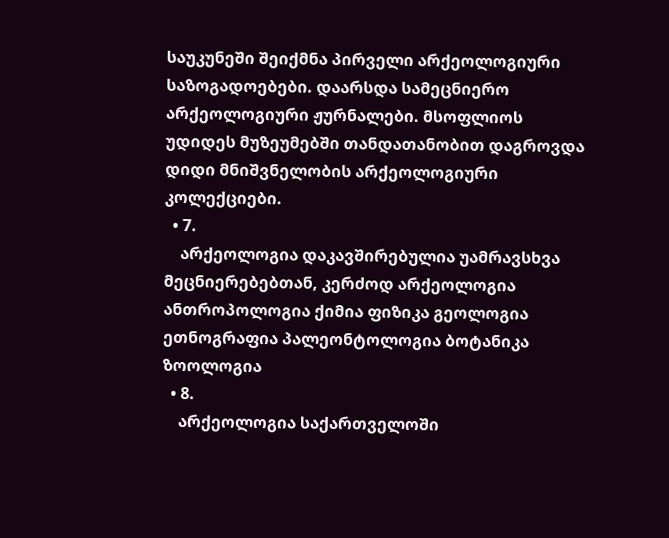საუკუნეში შეიქმნა პირველი არქეოლოგიური საზოგადოებები. დაარსდა სამეცნიერო არქეოლოგიური ჟურნალები. მსოფლიოს უდიდეს მუზეუმებში თანდათანობით დაგროვდა დიდი მნიშვნელობის არქეოლოგიური კოლექციები.
  • 7.
    არქეოლოგია დაკავშირებულია უამრავსხვა მეცნიერებებთან, კერძოდ არქეოლოგია ანთროპოლოგია ქიმია ფიზიკა გეოლოგია ეთნოგრაფია პალეონტოლოგია ბოტანიკა ზოოლოგია
  • 8.
    არქეოლოგია საქართველოში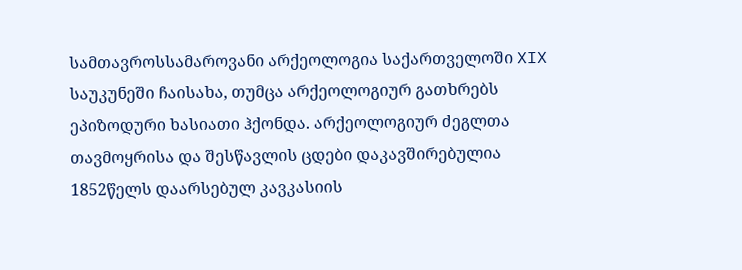სამთავროსსამაროვანი არქეოლოგია საქართველოში XIX საუკუნეში ჩაისახა, თუმცა არქეოლოგიურ გათხრებს ეპიზოდური ხასიათი ჰქონდა. არქეოლოგიურ ძეგლთა თავმოყრისა და შესწავლის ცდები დაკავშირებულია 1852წელს დაარსებულ კავკასიის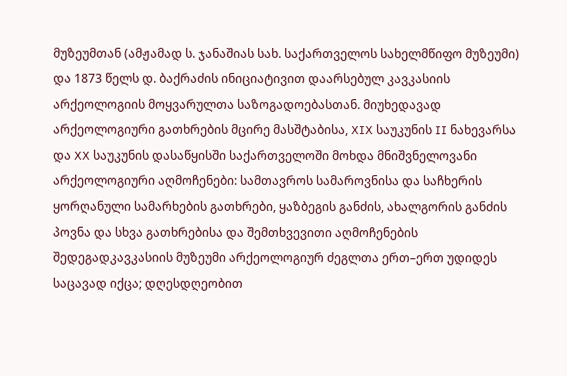მუზეუმთან (ამჟამად ს. ჯანაშიას სახ. საქართველოს სახელმწიფო მუზეუმი) და 1873 წელს დ. ბაქრაძის ინიციატივით დაარსებულ კავკასიის არქეოლოგიის მოყვარულთა საზოგადოებასთან. მიუხედავად არქეოლოგიური გათხრების მცირე მასშტაბისა, XIX საუკუნის II ნახევარსა და XX საუკუნის დასაწყისში საქართველოში მოხდა მნიშვნელოვანი არქეოლოგიური აღმოჩენები: სამთავროს სამაროვნისა და საჩხერის ყორღანული სამარხების გათხრები, ყაზბეგის განძის, ახალგორის განძის პოვნა და სხვა გათხრებისა და შემთხვევითი აღმოჩენების შედეგადკავკასიის მუზეუმი არქეოლოგიურ ძეგლთა ერთ–ერთ უდიდეს საცავად იქცა; დღესდღეობით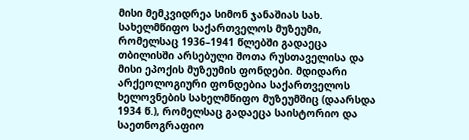მისი მემკვიდრეა სიმონ ჯანაშიას სახ. სახელმწიფო საქართველოს მუზეუმი, რომელსაც 1936–1941 წლებში გადაეცა თბილისში არსებული შოთა რუსთაველისა და მისი ეპოქის მუზეუმის ფონდები. მდიდარი არქეოლოგიური ფონდებია საქართველოს ხელოვნების სახელმწიფო მუზეუმშიც (დაარსდა 1934 წ.), რომელსაც გადაეცა საისტორიო და საეთნოგრაფიო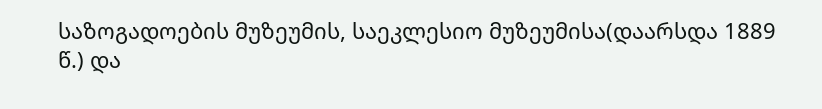საზოგადოების მუზეუმის, საეკლესიო მუზეუმისა(დაარსდა 1889 წ.) და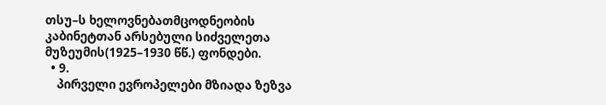თსუ–ს ხელოვნებათმცოდნეობის კაბინეტთან არსებული სიძველეთა მუზეუმის(1925–1930 წწ.) ფონდები.
  • 9.
    პირველი ევროპელები მზიადა ზეზვა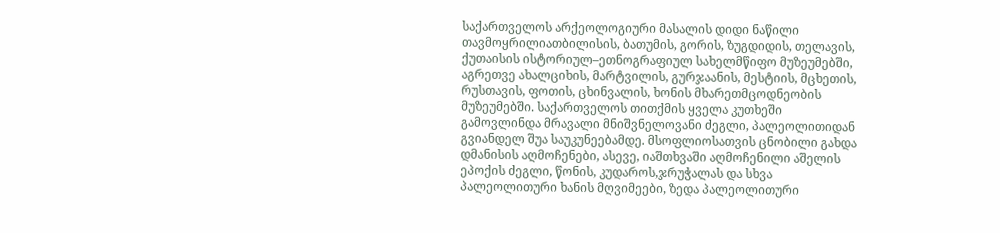საქართველოს არქეოლოგიური მასალის დიდი ნაწილი თავმოყრილიათბილისის, ბათუმის, გორის, ზუგდიდის, თელავის, ქუთაისის ისტორიულ–ეთნოგრაფიულ სახელმწიფო მუზეუმებში, აგრეთვე ახალციხის, მარტვილის, გურჯაანის, მესტიის, მცხეთის, რუსთავის, ფოთის, ცხინვალის, ხონის მხარეთმცოდნეობის მუზეუმებში. საქართველოს თითქმის ყველა კუთხეში გამოვლინდა მრავალი მნიშვნელოვანი ძეგლი, პალეოლითიდან გვიანდელ შუა საუკუნეებამდე. მსოფლიოსათვის ცნობილი გახდა დმანისის აღმოჩენები, ასევე, იაშთხვაში აღმოჩენილი აშელის ეპოქის ძეგლი, წონის, კუდაროს,ჯრუჭალას და სხვა პალეოლითური ხანის მღვიმეები, ზედა პალეოლითური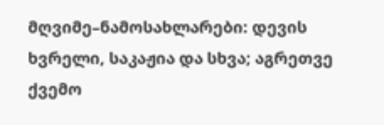მღვიმე–ნამოსახლარები: დევის ხვრელი, საკაჟია და სხვა; აგრეთვე ქვემო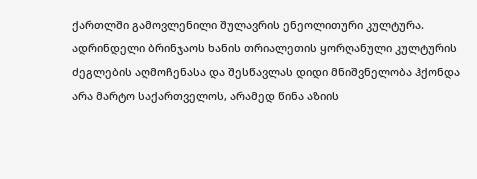ქართლში გამოვლენილი შულავრის ენეოლითური კულტურა. ადრინდელი ბრინჯაოს ხანის თრიალეთის ყორღანული კულტურის ძეგლების აღმოჩენასა და შესწავლას დიდი მნიშვნელობა ჰქონდა არა მარტო საქართველოს, არამედ წინა აზიის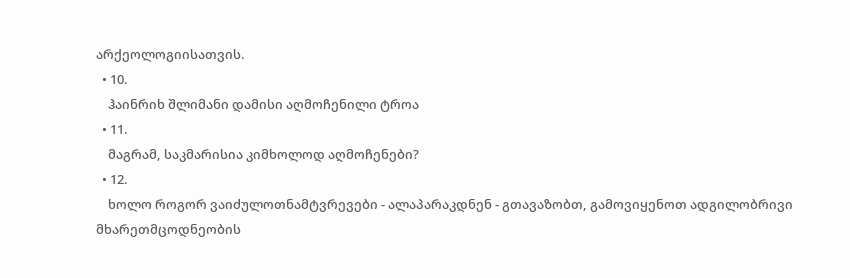არქეოლოგიისათვის.
  • 10.
    ჰაინრიხ შლიმანი დამისი აღმოჩენილი ტროა
  • 11.
    მაგრამ, საკმარისია კიმხოლოდ აღმოჩენები?
  • 12.
    ხოლო როგორ ვაიძულოთნამტვრევები - ალაპარაკდნენ - გთავაზობთ, გამოვიყენოთ ადგილობრივი მხარეთმცოდნეობის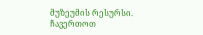მუზეუმის რესურსი. ჩავერთოთ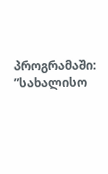პროგრამაში: ”სახალისო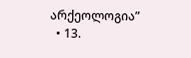არქეოლოგია”
  • 13.